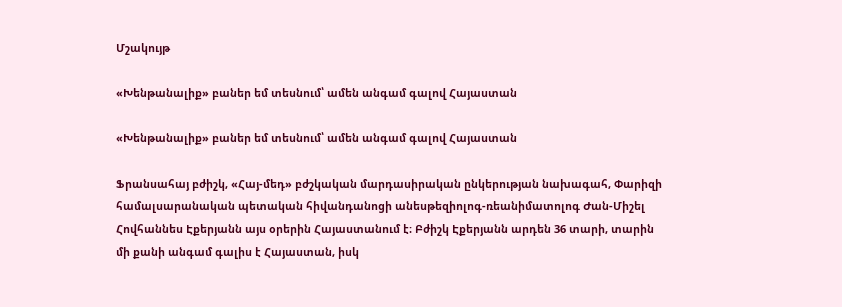Մշակույթ

«Խենթանալիք» բաներ եմ տեսնում՝ ամեն անգամ գալով Հայաստան

«Խենթանալիք» բաներ եմ տեսնում՝ ամեն անգամ գալով Հայաստան

Ֆրանսահայ բժիշկ, «Հայ-մեդ» բժշկական մարդասիրական ընկերության նախագահ, Փարիզի համալսարանական պետական հիվանդանոցի անեսթեզիոլոգ-ռեանիմատոլոգ Ժան-Միշել Հովհաննես Էքերյանն այս օրերին Հայաստանում է։ Բժիշկ Էքերյանն արդեն 36 տարի, տարին մի քանի անգամ գալիս է Հայաստան, իսկ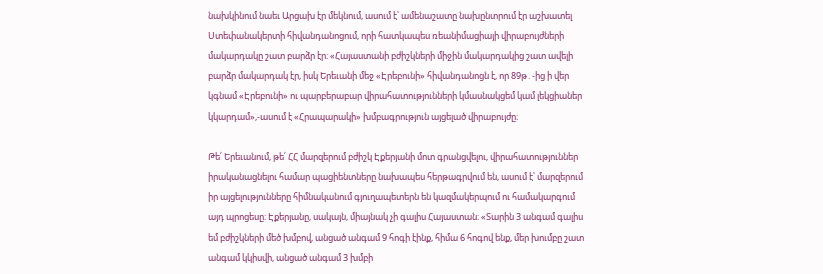նախկինում նաեւ Արցախ էր մեկնում, ասում է՝ ամենաշատը նախընտրում էր աշխատել Ստեփանակերտի հիվանդանոցում, որի հատկապես ռեանիմացիայի վիրաբույժների մակարդակը շատ բարձր էր։ «Հայաստանի բժիշկների միջին մակարդակից շատ ավելի բարձր մակարդակ էր, իսկ Երեւանի մեջ «Էրեբունի» հիվանդանոցն է, որ 89թ․-ից ի վեր կգնամ «Էրեբունի» ու պարբերաբար վիրահատությունների կմասնակցեմ կամ լեկցիաներ կկարդամ»,-ասում է «Հրապարակի» խմբագրություն այցելած վիրաբույժը։

Թե՛ Երեւանում, թե՛ ՀՀ մարզերում բժիշկ Էքերյանի մոտ գրանցվելու, վիրահատություններ իրականացնելու համար պացիենտները նախապես հերթագրվում են, ասում է՝ մարզերում իր այցելությունները հիմնականում գյուղապետերն են կազմակերպում ու համակարգում այդ պրոցեսը։ Էքերյանը, սակայն, միայնակ չի գալիս Հայաստան։ «Տարին 3 անգամ գալիս եմ բժիշկների մեծ խմբով, անցած անգամ 9 հոգի էինք, հիմա 6 հոգով ենք, մեր խումբը շատ անգամ կկիսվի, անցած անգամ 3 խմբի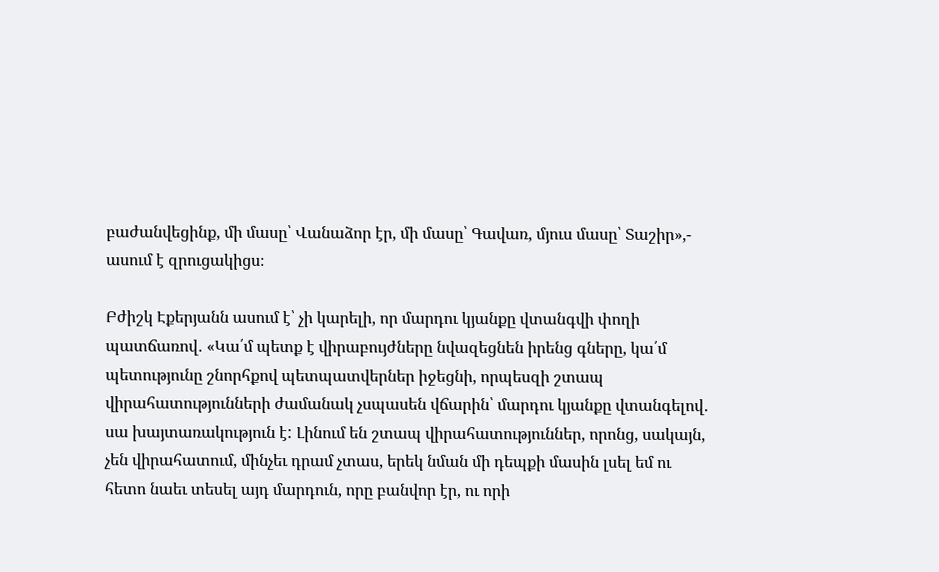բաժանվեցինք, մի մասը՝ Վանաձոր էր, մի մասը՝ Գավառ, մյուս մասը՝ Տաշիր»,- ասում է զրուցակիցս։

Բժիշկ Էքերյանն ասում է՝ չի կարելի, որ մարդու կյանքը վտանգվի փողի պատճառով․ «Կա՛մ պետք է վիրաբույժները նվազեցնեն իրենց գները, կա՛մ պետությունը շնորհքով պետպատվերներ իջեցնի, որպեսզի շտապ վիրահատությունների ժամանակ չսպասեն վճարին՝ մարդու կյանքը վտանգելով․ սա խայտառակություն է: Լինում են շտապ վիրահատություններ, որոնց, սակայն, չեն վիրահատում, մինչեւ դրամ չտաս, երեկ նման մի դեպքի մասին լսել եմ ու հետո նաեւ տեսել այդ մարդուն, որը բանվոր էր, ու որի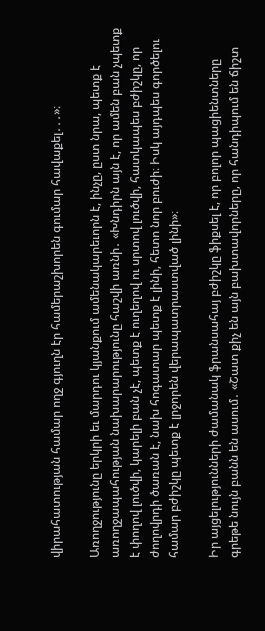վիրահատության համար ողջ գյուղն էր համերաշխորեն գումար հավաքել․․․»։

Առողջությունը երկրի եւ մարդու կյանքում ամենակարեւորն է, ինչը, ըստ նրա, պետք է առողջապահության նախարարությունը հաշվի առնի․ «Խնդիրն այն է, որ ամեն բան չպետք է փողով լուծվի, կարելի բան չէ, պետք է ուղեղով ու սրտով լուծվի, հատկապես բժիշկը, որ ժողովրդի ծառան է, նախ հոգատար պետք է լինի, հետո նոր բուժի։ Իսկ այդպես գործելու համար բժիշկը պետք է լրջորեն վերապատրաստված լինի»։

Իր այցելությունների ժամանակ ֆրանսահայ բժիշկը ֆիքսել է, որ բոլոր պացիենտները գրեթե նույն բանն են ասում․ «Շատ քիչ են այն բախտավորները, որ հանդիպում են ճիշտ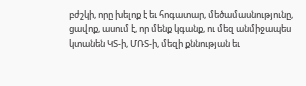բժշկի, որը խելոք է եւ հոգատար, մեծամասնությունը, ցավոք, ասում է, որ մենք կգանք, ու մեզ անմիջապես կտանեն ԿՏ-ի, ՄՌՏ-ի, մեզի քննության եւ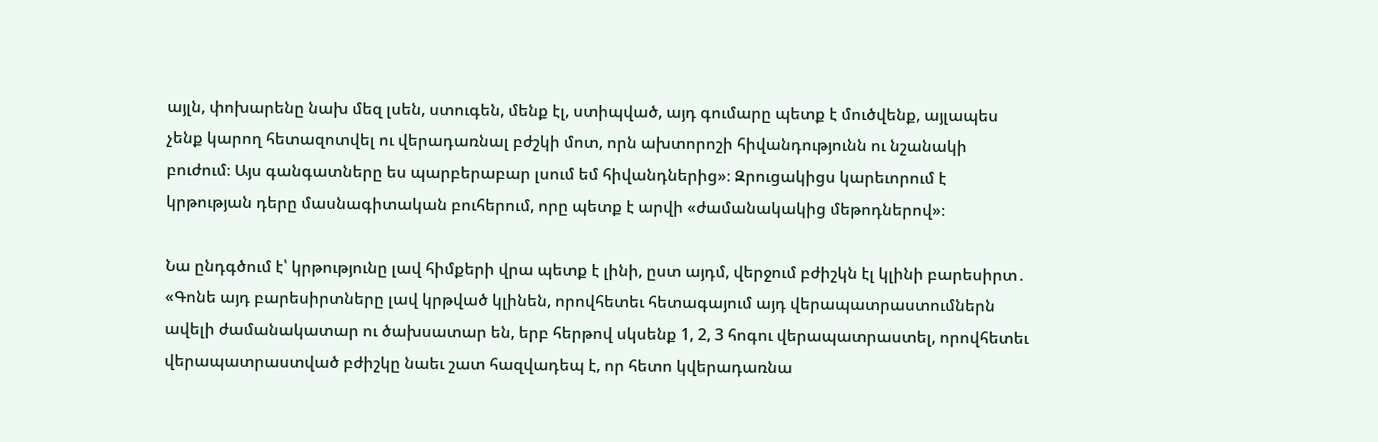այլն, փոխարենը նախ մեզ լսեն, ստուգեն, մենք էլ, ստիպված, այդ գումարը պետք է մուծվենք, այլապես չենք կարող հետազոտվել ու վերադառնալ բժշկի մոտ, որն ախտորոշի հիվանդությունն ու նշանակի բուժում։ Այս գանգատները ես պարբերաբար լսում եմ հիվանդներից»։ Զրուցակիցս կարեւորում է կրթության դերը մասնագիտական բուհերում, որը պետք է արվի «ժամանակակից մեթոդներով»։

Նա ընդգծում է՝ կրթությունը լավ հիմքերի վրա պետք է լինի, ըստ այդմ, վերջում բժիշկն էլ կլինի բարեսիրտ․ «Գոնե այդ բարեսիրտները լավ կրթված կլինեն, որովհետեւ հետագայում այդ վերապատրաստումներն ավելի ժամանակատար ու ծախսատար են, երբ հերթով սկսենք 1, 2, 3 հոգու վերապատրաստել, որովհետեւ վերապատրաստված բժիշկը նաեւ շատ հազվադեպ է, որ հետո կվերադառնա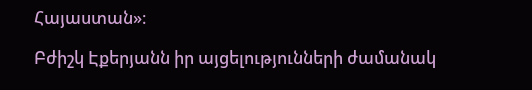Հայաստան»։

Բժիշկ Էքերյանն իր այցելությունների ժամանակ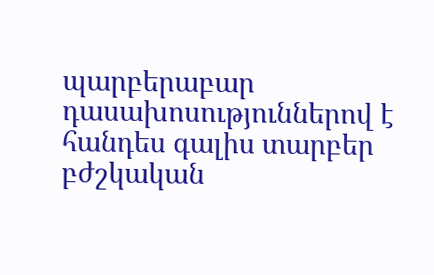պարբերաբար դասախոսություններով է հանդես գալիս տարբեր բժշկական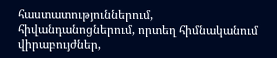հաստատություններում, հիվանդանոցներում, որտեղ հիմնականում վիրաբույժներ,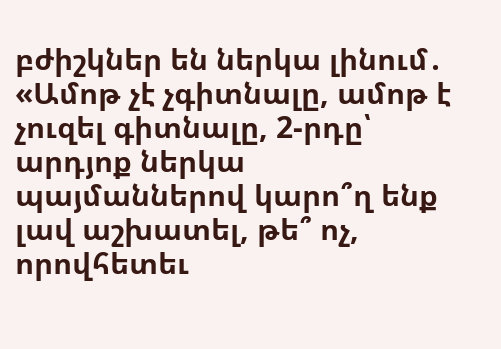բժիշկներ են ներկա լինում․ «Ամոթ չէ չգիտնալը, ամոթ է չուզել գիտնալը, 2-րդը՝ արդյոք ներկա պայմաններով կարո՞ղ ենք լավ աշխատել, թե՞ ոչ, որովհետեւ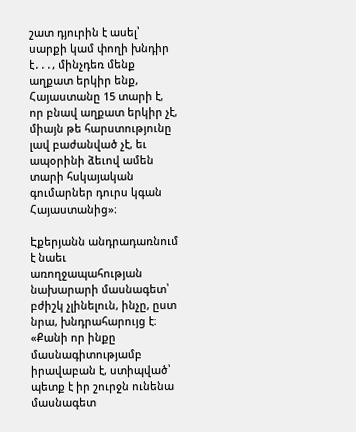շատ դյուրին է ասել՝ սարքի կամ փողի խնդիր է․․․, մինչդեռ մենք աղքատ երկիր ենք, Հայաստանը 15 տարի է, որ բնավ աղքատ երկիր չէ, միայն թե հարստությունը լավ բաժանված չէ, եւ ապօրինի ձեւով ամեն տարի հսկայական գումարներ դուրս կգան Հայաստանից»։

Էքերյանն անդրադառնում է նաեւ առողջապահության նախարարի մասնագետ՝ բժիշկ չլինելուն, ինչը, ըստ նրա, խնդրահարույց է։ «Քանի որ ինքը մասնագիտությամբ իրավաբան է, ստիպված՝ պետք է իր շուրջն ունենա մասնագետ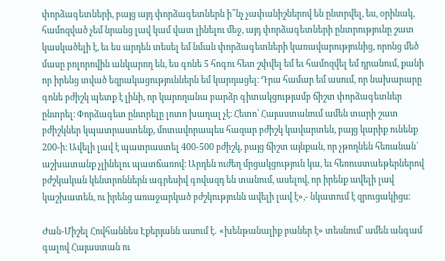փորձագետների, բայց այդ փորձագետներն ի՞նչ չափանիշներով են ընտրվել, ես, օրինակ, համոզված չեմ նրանց լավ կամ վատ լինելու մեջ, այդ փորձագետների ընտրությունը շատ կասկածելի է, եւ ես արդեն տեսել եմ նման փորձագետների կառավարությունից, որոնց մեծ մասը բոլորովին անկարող են, ես գոնե 5 հոգու հետ շփվել եմ եւ համոզվել եմ դրանում, քանի որ իրենց տված եզրակացություններն եմ կարդացել։ Դրա համար եմ ասում, որ նախարարը գոնե բժիշկ պետք է լինի, որ կարողանա բարձր գիտակցությամբ ճիշտ փորձագետներ ընտրել։ Փորձագետ ընտրելը լոտո խաղալ չէ։ Հետո՝ Հայաստանում ամեն տարի շատ բժիշկներ կպատրաստենք, մոտավորապես հազար բժիշկ կավարտեն, բայց կարիք ունենք 200-ի։ Ավելի լավ է պատրաստել 400-500 բժիշկ, բայց ճիշտ այնքան, որ չթողնեն հեռանան` աշխատանք չլինելու պատճառով։ Արդեն ուժեղ մրցակցություն կա, եւ հեռուստաեթերներով բժշկական կենտրոններն ագրեսիվ գովազդ են տանում, ասելով, որ իրենք ավելի լավ կաշխատեն, ու իրենց առաջարկած բժշկությունն ավելի լավ է»,- նկատում է զրուցակիցս։

Ժան-Միշել Հովհաննես Էքերյանն ասում է․ «խենթանալիք բաներ է» տեսնում՝ ամեն անգամ գալով Հայաստան ու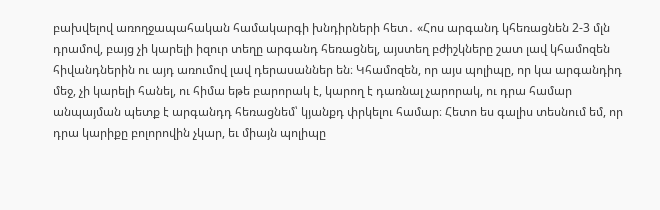բախվելով առողջապահական համակարգի խնդիրների հետ․ «Հոս արգանդ կհեռացնեն 2-3 մլն դրամով, բայց չի կարելի իզուր տեղը արգանդ հեռացնել, այստեղ բժիշկները շատ լավ կհամոզեն հիվանդներին ու այդ առումով լավ դերասաններ են։ Կհամոզեն, որ այս պոլիպը, որ կա արգանդիդ մեջ, չի կարելի հանել, ու հիմա եթե բարորակ է, կարող է դառնալ չարորակ, ու դրա համար անպայման պետք է արգանդդ հեռացնեմ՝ կյանքդ փրկելու համար։ Հետո ես գալիս տեսնում եմ, որ դրա կարիքը բոլորովին չկար, եւ միայն պոլիպը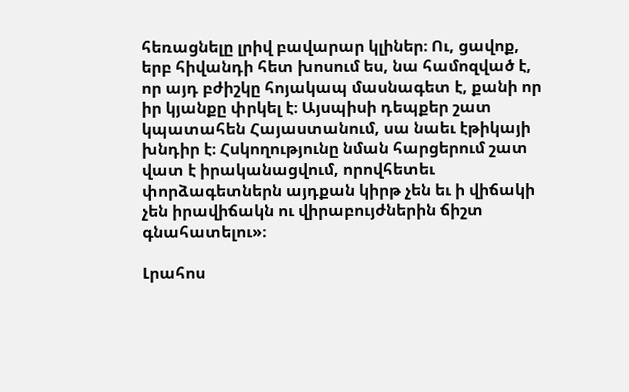հեռացնելը լրիվ բավարար կլիներ։ Ու, ցավոք, երբ հիվանդի հետ խոսում ես, նա համոզված է, որ այդ բժիշկը հոյակապ մասնագետ է, քանի որ իր կյանքը փրկել է։ Այսպիսի դեպքեր շատ կպատահեն Հայաստանում, սա նաեւ էթիկայի խնդիր է։ Հսկողությունը նման հարցերում շատ վատ է իրականացվում, որովհետեւ փորձագետներն այդքան կիրթ չեն եւ ի վիճակի չեն իրավիճակն ու վիրաբույժներին ճիշտ գնահատելու»։

Լրահոս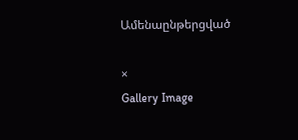Ամենաընթերցված

×
Gallery Image